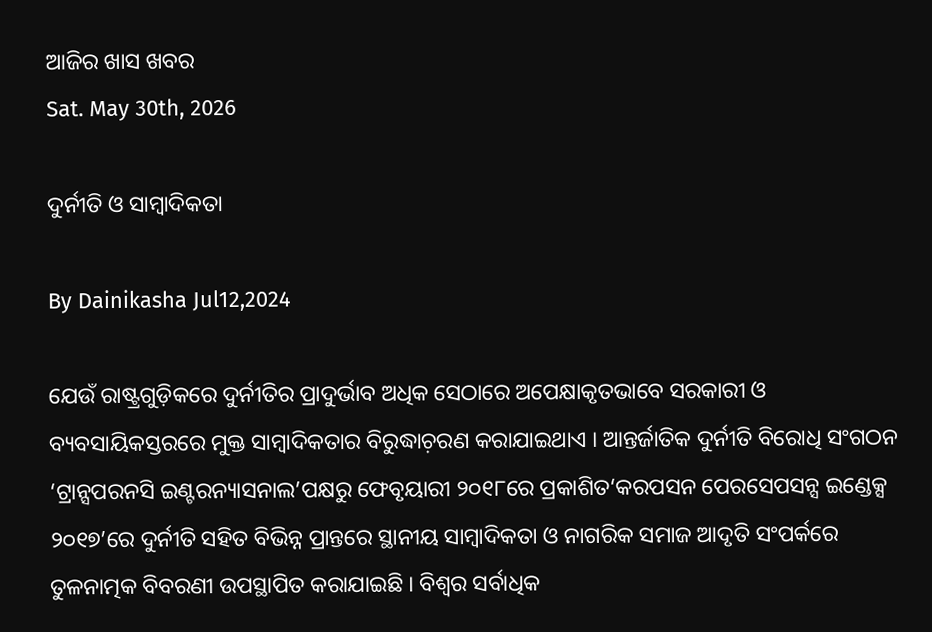ଆଜିର ଖାସ ଖବର
Sat. May 30th, 2026

ଦୁର୍ନୀତି ଓ ସାମ୍ୱାଦିକତା

By Dainikasha Jul12,2024

ଯେଉଁ ରାଷ୍ଟ୍ରଗୁଡ଼ିକରେ ଦୁର୍ନୀତିର ପ୍ରାଦୁର୍ଭାବ ଅଧିକ ସେଠାରେ ଅପେକ୍ଷାକୃତଭାବେ ସରକାରୀ ଓ ବ୍ୟବସାୟିକସ୍ତରରେ ମୁକ୍ତ ସାମ୍ୱାଦିକତାର ବିରୁଦ୍ଧାଚ଼ରଣ କରାଯାଇଥାଏ । ଆନ୍ତର୍ଜାତିକ ଦୁର୍ନୀତି ବିରୋଧି ସଂଗଠନ ‘ଟ୍ରାନ୍ସପରନସି ଇଣ୍ଟରନ୍ୟାସନାଲ’ପକ୍ଷରୁ ଫେବୃୟାରୀ ୨୦୧୮ରେ ପ୍ରକାଶିତ‘କରପସନ ପେରସେପସନ୍ସ ଇଣ୍ଡେକ୍ସ ୨୦୧୭’ରେ ଦୁର୍ନୀତି ସହିତ ବିଭିନ୍ନ ପ୍ରାନ୍ତରେ ସ୍ଥାନୀୟ ସାମ୍ୱାଦିକତା ଓ ନାଗରିକ ସମାଜ ଆଦୃତି ସଂପର୍କରେ ତୁଳନାତ୍ମକ ବିବରଣୀ ଉପସ୍ଥାପିତ କରାଯାଇଛି । ବିଶ୍ୱର ସର୍ବାଧିକ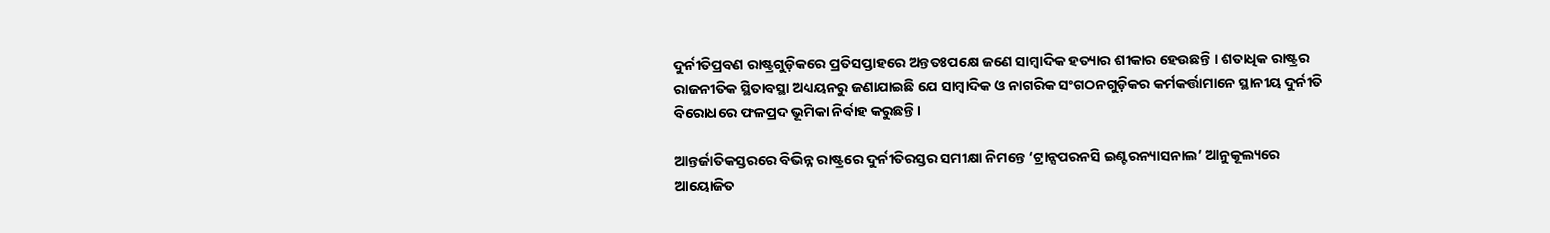ଦୁର୍ନୀତିପ୍ରବଣ ରାଷ୍ଟ୍ରଗୁଡ଼ିକରେ ପ୍ରତିସପ୍ତାହରେ ଅନ୍ତତଃପକ୍ଷେ ଜଣେ ସାମ୍ୱାଦିକ ହତ୍ୟାର ଶୀକାର ହେଉଛନ୍ତି । ଶତାଧିକ ରାଷ୍ଟ୍ରର ରାଜନୀତିକ ସ୍ଥିତାବସ୍ଥା ଅଧ୍ୟୟନରୁ ଜଣାଯାଇଛି ଯେ ସାମ୍ୱାଦିକ ଓ ନାଗରିକ ସଂଗଠନଗୁଡ଼ିକର କର୍ମକର୍ତ୍ତାମାନେ ସ୍ଥାନୀୟ ଦୁର୍ନୀତି ବିରୋଧରେ ଫଳପ୍ରଦ ଭୂମିକା ନିର୍ବାହ କରୁଛନ୍ତି ।

ଆନ୍ତର୍ଜାତିକସ୍ତରରେ ବିଭିନ୍ନ ରାଷ୍ଟ୍ରରେ ଦୁର୍ନୀତିରସ୍ତର ସମୀକ୍ଷା ନିମନ୍ତେ ‘ଟ୍ରାନ୍ସପରନସି ଇଣ୍ଟରନ୍ୟାସନାଲ’ ଆନୁକୂଲ୍ୟରେ ଆୟୋଜିତ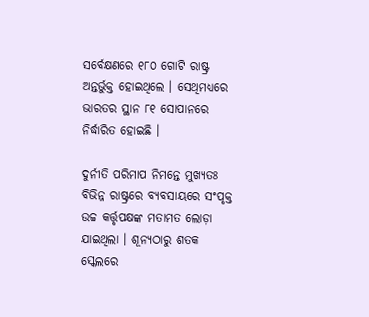ସର୍ବେକ୍ଷଣରେ ୧୮୦ ଗୋଟି ରାଷ୍ଟ୍ର ଅନ୍ତର୍ଭୁକ୍ତ ହୋଇଥିଲେ । ସେଥିମଧ୍ୟରେ ଭାରତର ସ୍ଥାନ ୮୧ ସୋପାନରେ ନିର୍ଦ୍ଧାରିତ ହୋଇଛି ।

ଦୁର୍ନୀତି ପରିମାପ ନିମନ୍ତେ ମୁଖ୍ୟତଃ ବିଭିନ୍ନ ରାଷ୍ଟ୍ରରେ ବ୍ୟବସାୟରେ ସଂପୃକ୍ତ ଉଚ୍ଚ କର୍ତ୍ତୃପକ୍ଷଙ୍କ ମତାମତ ଲୋଡ଼ା ଯାଇଥିଲା । ଶୂନ୍ୟଠାରୁ ଶତକ ସ୍କେଲରେ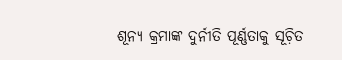ଶୂନ୍ୟ କ୍ରମାଙ୍କ ଦୁର୍ନୀତି ପୂର୍ଣ୍ଣତାକୁ ସୂଚ଼ିତ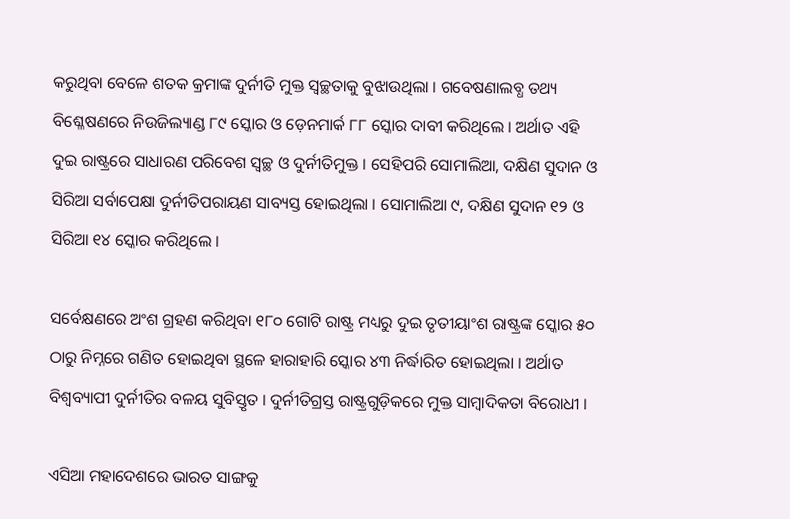କରୁଥିବା ବେଳେ ଶତକ କ୍ରମାଙ୍କ ଦୁର୍ନୀତି ମୁକ୍ତ ସ୍ୱଚ୍ଛତାକୁ ବୁଝାଉଥିଲା । ଗବେଷଣାଲବ୍ଧ ତଥ୍ୟ ବିଶ୍ଳେଷଣରେ ନିଉଜିଲ୍ୟାଣ୍ଡ ୮୯ ସ୍କୋର ଓ ଡ଼େନମାର୍କ ୮୮ ସ୍କୋର ଦାବୀ କରିଥିଲେ । ଅର୍ଥାତ ଏହି ଦୁଇ ରାଷ୍ଟ୍ରରେ ସାଧାରଣ ପରିବେଶ ସ୍ୱଚ୍ଛ ଓ ଦୁର୍ନୀତିମୁକ୍ତ । ସେହିପରି ସୋମାଲିଆ, ଦକ୍ଷିଣ ସୁଦାନ ଓ ସିରିଆ ସର୍ବାପେକ୍ଷା ଦୁର୍ନୀତିପରାୟଣ ସାବ୍ୟସ୍ତ ହୋଇଥିଲା । ସୋମାଲିଆ ୯, ଦକ୍ଷିଣ ସୁଦାନ ୧୨ ଓ ସିରିଆ ୧୪ ସ୍କୋର କରିଥିଲେ ।

ସର୍ବେକ୍ଷଣରେ ଅଂଶ ଗ୍ରହଣ କରିଥିବା ୧୮୦ ଗୋଟି ରାଷ୍ଟ୍ର ମଧ୍ୟରୁ ଦୁଇ ତୃତୀୟାଂଶ ରାଷ୍ଟ୍ରଙ୍କ ସ୍କୋର ୫୦ ଠାରୁ ନିମ୍ନରେ ଗଣିତ ହୋଇଥିବା ସ୍ଥଳେ ହାରାହାରି ସ୍କୋର ୪୩ ନିର୍ଦ୍ଧାରିତ ହୋଇଥିଲା । ଅର୍ଥାତ ବିଶ୍ୱବ୍ୟାପୀ ଦୁର୍ନୀତିର ବଳୟ ସୁବିସ୍ତୃତ । ଦୁର୍ନୀତିଗ୍ରସ୍ତ ରାଷ୍ଟ୍ରଗୁଡ଼ିକରେ ମୁକ୍ତ ସାମ୍ୱାଦିକତା ବିରୋଧୀ ।

ଏସିଆ ମହାଦେଶରେ ଭାରତ ସାଙ୍ଗକୁ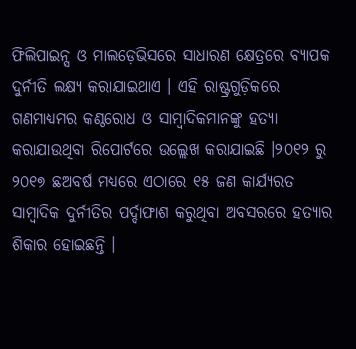ଫିଲିପାଇନ୍ସ ଓ ମାଲଡ଼େଭିସରେ ସାଧାରଣ କ୍ଷେତ୍ରରେ ବ୍ୟାପକ ଦୁର୍ନୀତି ଲକ୍ଷ୍ୟ କରାଯାଇଥାଏ । ଏହି ରାଷ୍ଟ୍ରଗୁଡ଼ିକରେ ଗଣମାଧ୍ୟମର କଣ୍ଠରୋଧ ଓ ସାମ୍ୱାଦିକମାନଙ୍କୁ ହତ୍ୟା କରାଯାଉଥିବା ରିପୋର୍ଟରେ ଉଲ୍ଲେଖ କରାଯାଇଛି ।୨୦୧୨ ରୁ ୨୦୧୭ ଛଅବର୍ଷ ମଧ୍ୟରେ ଏଠାରେ ୧୫ ଜଣ କାର୍ଯ୍ୟରତ ସାମ୍ୱାଦିକ ଦୁର୍ନୀତିର ପର୍ଦ୍ଦାଫାଶ କରୁଥିବା ଅବସରରେ ହତ୍ୟାର ଶିକାର ହୋଇଛନ୍ତି ।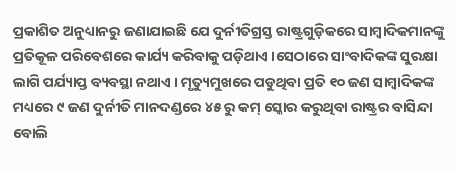ପ୍ରକାଶିତ ଅନୁଧ୍ୟାନରୁ ଜଣାଯାଇଛି ଯେ ଦୁର୍ନୀତିଗ୍ରସ୍ତ ରାଷ୍ଟ୍ରଗୁଡ଼ିକରେ ସାମ୍ୱାଦିକମାନଙ୍କୁ ପ୍ରତିକୂଳ ପରିବେଶରେ କାର୍ଯ୍ୟ କରିବାକୁ ପଡ଼ିଥାଏ ।ସେଠାରେ ସାଂବାଦିକଙ୍କ ସୁରକ୍ଷା ଲାଗି ପର୍ଯ୍ୟାପ୍ତ ବ୍ୟବସ୍ଥା ନଥାଏ । ମୃତ୍ୟୁମୁଖରେ ପଡୁଥିବା ପ୍ରତି ୧୦ ଜଣ ସାମ୍ୱାଦିକଙ୍କ ମଧ୍ୟରେ ୯ ଜଣ ଦୁର୍ନୀତି ମାନଦଣ୍ଡରେ ୪୫ ରୁ କମ୍ ସ୍କୋର କରୁଥିବା ରାଷ୍ଟ୍ରର ବାସିନ୍ଦା ବୋଲି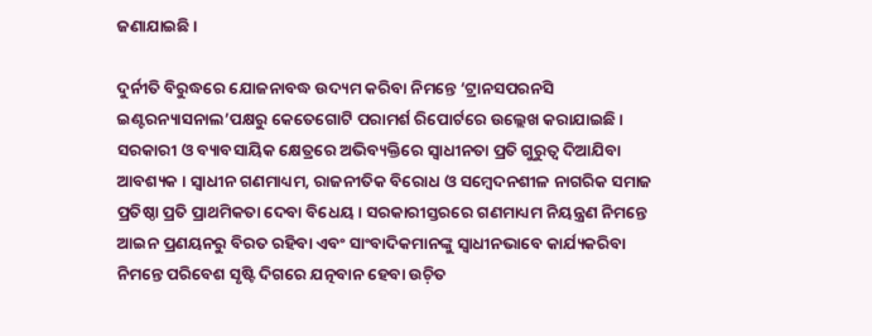ଜଣାଯାଇଛି ।

ଦୁର୍ନୀତି ବିରୁଦ୍ଧରେ ଯୋଜନାବଦ୍ଧ ଉଦ୍ୟମ କରିବା ନିମନ୍ତେ ‘ଟ୍ରାନସପରନସି ଇଣ୍ଟରନ୍ୟାସନାଲ’ପକ୍ଷରୁ କେତେଗୋଟି ପରାମର୍ଶ ରିପୋର୍ଟରେ ଉଲ୍ଲେଖ କରାଯାଇଛି । ସରକାରୀ ଓ ବ୍ୟାବସାୟିକ କ୍ଷେତ୍ରରେ ଅଭିବ୍ୟକ୍ତିରେ ସ୍ୱାଧୀନତା ପ୍ରତି ଗୁରୁତ୍ୱ ଦିଆଯିବା ଆବଶ୍ୟକ । ସ୍ୱାଧୀନ ଗଣମାଧ୍ୟମ, ରାଜନୀତିକ ବିରୋଧ ଓ ସମ୍ୱେଦନଶୀଳ ନାଗରିକ ସମାଜ ପ୍ରତିଷ୍ଠା ପ୍ରତି ପ୍ରାଥମିକତା ଦେବା ବିଧେୟ । ସରକାରୀସ୍ତରରେ ଗଣମାଧ୍ୟମ ନିୟନ୍ତ୍ରଣ ନିମନ୍ତେ ଆଇନ ପ୍ରଣୟନରୁ ବିରତ ରହିବା ଏବଂ ସାଂବାଦିକମାନଙ୍କୁ ସ୍ୱାଧୀନଭାବେ କାର୍ଯ୍ୟକରିବା ନିମନ୍ତେ ପରିବେଶ ସୃଷ୍ଟି ଦିଗରେ ଯତ୍ନବାନ ହେବା ଉଚ଼ିତ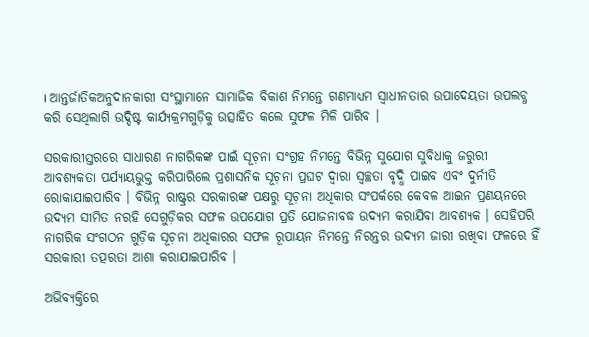। ଆନ୍ତର୍ଜାତିକଅନୁଦାନକାରୀ ସଂସ୍ଥାମାନେ ସାମାଜିକ ବିକାଶ ନିମନ୍ତେ ଗଣମାଧ୍ୟମ ସ୍ୱାଧୀନତାର ଉପାଦେୟତା ଉପଲବ୍ଧ କରି ସେଥିଲାଗି ଉଦ୍ଦିଷ୍ଟ କାର୍ଯ୍ୟକ୍ରମଗୁଡ଼ିକୁ ଉତ୍ସାହିତ କଲେ ସୁଫଳ ମିଳି ପାରିବ ।

ସରକାରୀସ୍ତରରେ ସାଧାରଣ ନାଗରିକଙ୍କ ପାଇଁ ସୂଚ଼ନା ସଂଗ୍ରହ ନିମନ୍ତେ ବିଭିନ୍ନ ସୁଯୋଗ ସୁବିଧାକୁ ଜରୁରୀ ଆବଶ୍ୟକତା ପର୍ଯ୍ୟାୟଭୁକ୍ତ କରିପାରିଲେ ପ୍ରଶାସନିକ ସୂଚ଼ନା ପ୍ରଘଟ ଦ୍ୱାରା ସ୍ୱଚ୍ଛତା ବୃଦ୍ଧି ପାଇବ ଏବଂ ଦୁର୍ନୀତି ରୋକାଯାଇପାରିବ । ବିଭିନ୍ନ ରାଷ୍ଟ୍ରର ସରକାରଙ୍କ ପକ୍ଷରୁ ସୂଚ଼ନା ଅଧିକାର ସଂପର୍କରେ କେବଳ ଆଇନ ପ୍ରଣୟନରେ ଉଦ୍ୟମ ସୀମିତ ନରହି ସେଗୁଡ଼ିକର ସଫଳ ଉପଯୋଗ ପ୍ରତି ଯୋଜନାବଦ୍ଧ ଉଦ୍ୟମ କରାଯିବା ଆବଶ୍ୟକ । ସେହିପରି ନାଗରିକ ସଂଗଠନ ଗୁଡ଼ିକ ସୂଚ଼ନା ଅଧିକାରର ସଫଳ ରୂପାୟନ ନିମନ୍ତେ ନିରନ୍ତର ଉଦ୍ୟମ ଜାରୀ ରଖିବା ଫଳରେ ହିଁ ସରକାରୀ ତତ୍ପରତା ଆଶା କରାଯାଇପାରିବ ।

ଅଭିବ୍ୟକ୍ତିରେ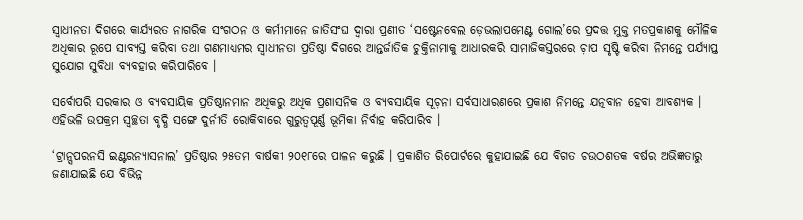ସ୍ୱାଧୀନତା ଦିଗରେ କାର୍ଯ୍ୟରତ ନାଗରିକ ସଂଗଠନ ଓ କର୍ମୀମାନେ ଜାତିସଂଘ ଦ୍ୱାରା ପ୍ରଣୀତ ‘ସଷ୍ଟେନବେଲ ଡ଼େଭଲାପମେଣ୍ଟ ଗୋଲ’ରେ ପ୍ରଦତ୍ତ ମୁକ୍ତ ମତପ୍ରକାଶକୁ ମୌଳିକ ଅଧିକାର ରୂପେ ସାବ୍ୟସ୍ତ କରିବା ତଥା ଗଣମାଧ୍ୟମର ସ୍ୱାଧୀନତା ପ୍ରତିଷ୍ଠା ଦିଗରେ ଆନ୍ତର୍ଜାତିକ ଚୁକ୍ତିନାମାକୁ ଆଧାରକରି ସାମାଜିକସ୍ତରରେ ଚ଼ାପ ସୃଷ୍ଟି କରିବା ନିମନ୍ତେ ପର୍ଯ୍ୟାପ୍ତ ସୁଯୋଗ ସୁବିଧା ବ୍ୟବହାର କରିପାରିବେ ।

ସର୍ବୋପରି ସରକାର ଓ ବ୍ୟବସାୟିକ ପ୍ରତିଷ୍ଠାନମାନ ଅଧିକରୁ ଅଧିକ ପ୍ରଶାସନିକ ଓ ବ୍ୟବସାୟିକ ସୂଚ଼ନା ସର୍ବସାଧାରଣରେ ପ୍ରକାଶ ନିମନ୍ତେ ଯତ୍ନବାନ ହେବା ଆବଶ୍ୟକ । ଏହିଭଳି ଉପକ୍ରମ ସ୍ୱଚ୍ଛତା ବୃଦ୍ଧି ସଙ୍ଗେ ଦୁର୍ନୀତି ରୋକିବାରେ ଗୁରୁତ୍ୱପୂର୍ଣ୍ଣ ଭୂମିକା ନିର୍ବାହ କରିପାରିବ ।

‘ଟ୍ରାନ୍ସପରନସି ଇଣ୍ଟରନ୍ୟାସନାଲ’ ପ୍ରତିଷ୍ଠାର ୨୫ତମ ବାର୍ଷକୀ ୨୦୧୮ରେ ପାଳନ କରୁଛି । ପ୍ରକାଶିତ ରିପୋର୍ଟରେ କୁହାଯାଇଛି ଯେ ବିଗତ ଚଉଠଶତକ ବର୍ଷର ଅଭିଜ୍ଞତାରୁ ଜଣାଯାଇଛି ଯେ ବିଭିନ୍ନ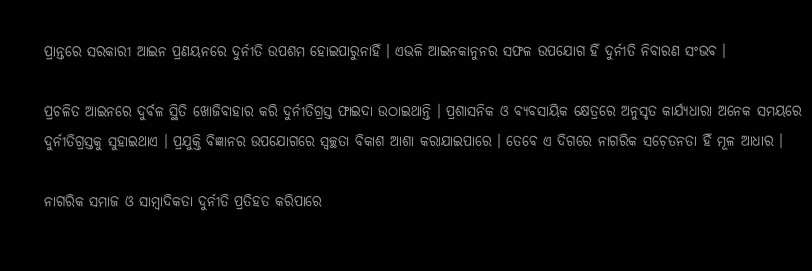ପ୍ରାନ୍ତରେ ସରକାରୀ ଆଇନ ପ୍ରଣୟନରେ ଦୁର୍ନୀତି ଉପଶମ ହୋଇପାରୁନାହିଁ । ଏଭଳି ଆଇନକାନୁନର ସଫଳ ଉପଯୋଗ ହିଁ ଦୁର୍ନୀତି ନିବାରଣ ସଂଭବ ।

ପ୍ରଚଳିତ ଆଇନରେ ଦୁର୍ବଳ ସ୍ଥିତି ଖୋଜିବାହାର କରି ଦୁର୍ନୀତିଗ୍ରସ୍ତ ଫାଇଦା ଉଠାଇଥାନ୍ତି । ପ୍ରଶାସନିକ ଓ ବ୍ୟବସାୟିକ କ୍ଷେତ୍ରରେ ଅନୁସୃତ କାର୍ଯ୍ୟଧାରା ଅନେକ ସମୟରେ ଦୁର୍ନୀତିଗ୍ରସ୍ତକୁ ସୁହାଇଥାଏ । ପ୍ରଯୁକ୍ତି ବିଜ୍ଞାନର ଉପଯୋଗରେ ସ୍ୱଚ୍ଛତା ବିକାଶ ଆଶା କରାଯାଇପାରେ । ତେବେ ଏ ଦିଗରେ ନାଗରିକ ସଚ଼େତନତା ହିଁ ମୂଳ ଆଧାର ।

ନାଗରିକ ସମାଜ ଓ ସାମ୍ୱାଦିକତା ଦୁର୍ନୀତି ପ୍ରତିହତ କରିପାରେ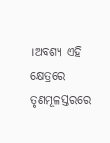।ଅବଶ୍ୟ ଏହି କ୍ଷେତ୍ରରେ ତୃଣମୂଳସ୍ତରରେ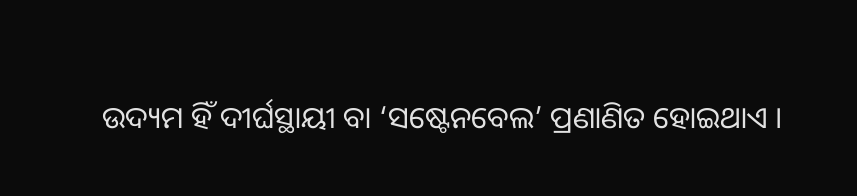ଉଦ୍ୟମ ହିଁ ଦୀର୍ଘସ୍ଥାୟୀ ବା ‘ସଷ୍ଟେନବେଲ’ ପ୍ରଣାଣିତ ହୋଇଥାଏ ।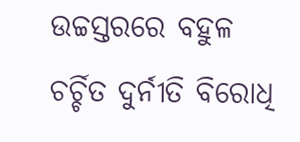ଉଚ୍ଚସ୍ତରରେ ବହୁଳ ଚର୍ଚ୍ଚିତ ଦୁର୍ନୀତି ବିରୋଧି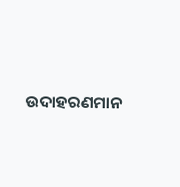ଉଦାହରଣମାନ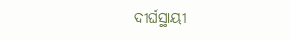ଦୀର୍ଘସ୍ଥାୟୀ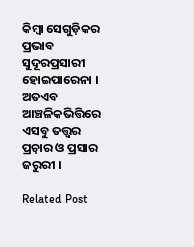କିମ୍ବା ସେଗୁଡ଼ିକର ପ୍ରଭାବ ସୁଦୂରପ୍ରସାରୀ ହୋଇପାରେନା । ଅତଏବ ଆଞ୍ଚଳିକଭିତ୍ତିରେ ଏସବୁ ତତ୍ତ୍ୱର ପ୍ରଚ଼ାର ଓ ପ୍ରସାର ଜରୁରୀ ।

Related Post